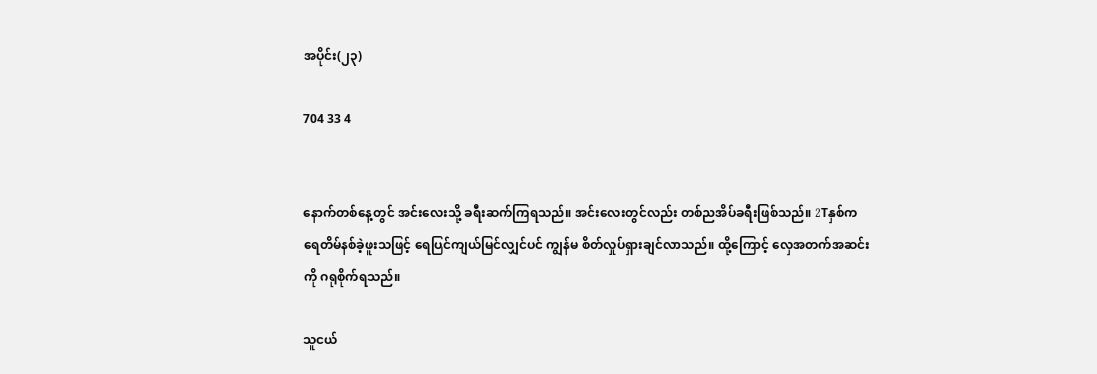အပိုင်း(၂၃)

704 33 4


နောက်တစ်နေ့တွင် အင်းလေးသို့ ခရီးဆက်ကြရသည်။ အင်းလေးတွင်လည်း တစ်ညအိပ်ခရီးဖြစ်သည်။ 2Tနှစ်က ရေတိမ်နစ်ခဲ့ဖူးသဖြင့် ရေပြင်ကျယ်မြင်လျှင်ပင် ကျွန်မ စိတ်လှုပ်ရှားချင်လာသည်။ ထို့ကြောင့် လှေအတက်အဆင်းကို ဂရုစိုက်ရသည်။

သူငယ်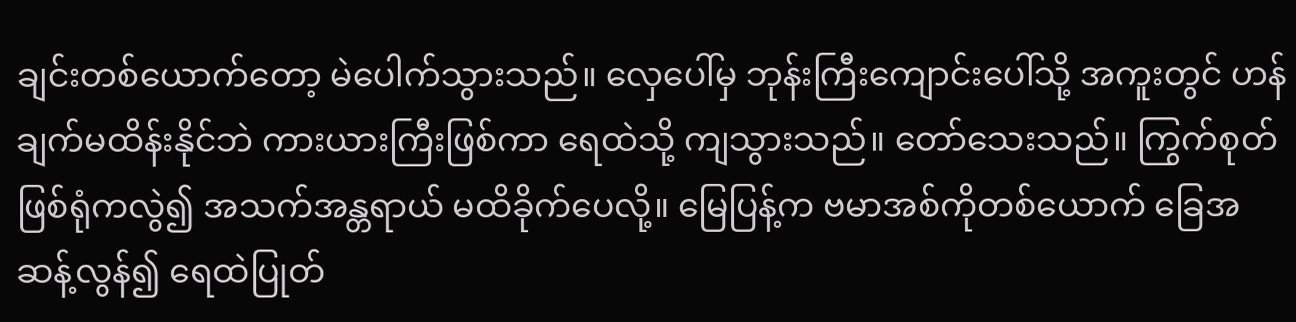ချင်းတစ်ယောက်တော့ မဲပေါက်သွားသည်။ လှေပေါ်မှ ဘုန်းကြီးကျောင်းပေါ်သို့ အကူးတွင် ဟန်ချက်မထိန်းနိုင်ဘဲ ကားယားကြီးဖြစ်ကာ ရေထဲသို့ ကျသွားသည်။ တော်သေးသည်။ ကြွက်စုတ်ဖြစ်ရုံကလွဲ၍ အသက်အန္တရာယ် မထိခိုက်ပေလို့။ မြေပြန့်က ဗမာအစ်ကိုတစ်ယောက် ခြေအဆန့်လွန်၍ ရေထဲပြုတ်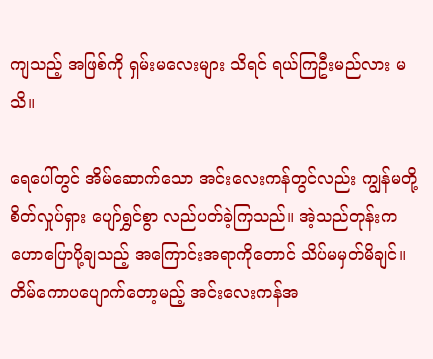ကျသည့် အဖြစ်ကို ရှမ်းမလေးများ သိရင် ရယ်ကြဦးမည်လား မသိ။

ရေပေါ်တွင် အိမ်ဆောက်သော အင်းလေးကန်တွင်လည်း ကျွန်မတို့ စိတ်လှုပ်ရှား ပျော်ရွှင်စွာ လည်ပတ်ခဲ့ကြသည်။ အဲ့သည်တုန်းက ဟောပြောပို့ချသည့် အကြောင်းအရာကိုတောင် သိပ်မမှတ်မိချင်။ တိမ်ကောပပျောက်တော့မည့် အင်းလေးကန်အ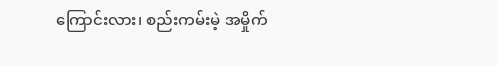ကြောင်းလား၊ စည်းကမ်းမဲ့ အမှိုက်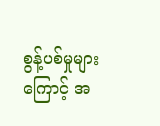စွန့်ပစ်မှုများကြောင့် အ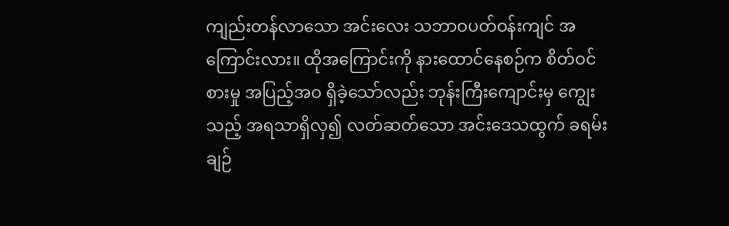ကျည်းတန်လာသော အင်းလေး သဘာဝပတ်ဝန်းကျင် အကြောင်းလား။ ထိုအကြောင်းကို နားထောင်နေစဉ်က စိတ်ဝင်စားမှု အပြည့်အဝ ရှိခဲ့သော်လည်း ဘုန်းကြီးကျောင်းမှ ကျွေးသည့် အရသာရှိလှ၍ လတ်ဆတ်သော အင်းဒေသထွက် ခရမ်းချဉ်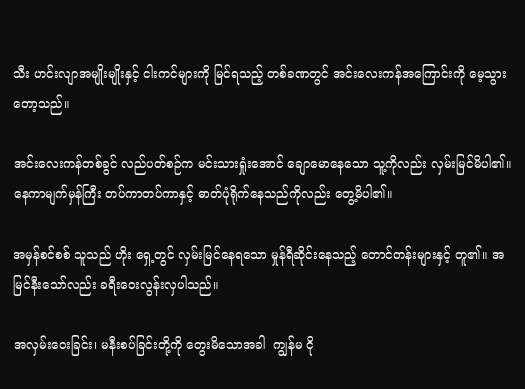သီး ဟင်းလျာအမျိုးမျိုးနှင့် ငါးကင်များကို မြင်ရသည့် တစ်ခဏတွင် အင်းလေးကန်အကြောင်းကို မေ့သွားတော့သည်။

အင်းလေးကန်တစ်ခွင် လည်ပတ်စဉ်က မင်းသားရှုံးအောင် ချောမောနေသော သူ့ကိုလည်း လှမ်းမြင်မိပါ၏။ နေကာမျက်မှန်ကြီး တပ်ကာတပ်ကာနှင့် ဓာတ်ပုံရိုက်နေသည်ကိုလည်း တွေ့မိပါ၏။

အမှန်စင်စစ် သူသည် ဟိုး ရှေ့တွင် လှမ်းမြင်နေရသော မှုန်ရီဆိုင်းနေသည့် တောင်တန်းများနှင့် တူ၏။ အမြင်နီးသော်လည်း ခရီးဝေးလွန်းလှပါသည်။

အလှမ်းဝေးခြင်း၊ မနီးစပ်ခြင်းတို့ကို တွေးမိသောအခါ  ကျွန်မ ငို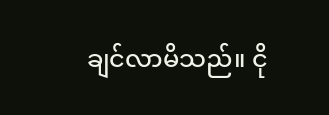ချင်လာမိသည်။ ငို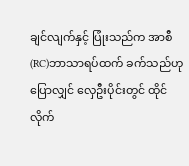ချင်လျက်နှင့် ပြုံးသည်က အာစီ(RC)ဘာသာရပ်ထက် ခက်သည်ဟု ပြောလျှင် လှေဦးပိုင်းတွင် ထိုင်လိုက်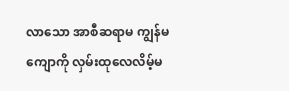လာသော အာစီဆရာမ ကျွန်မကျောကို လှမ်းထုလေလိမ့်မ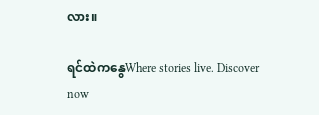လား။

ရင်ထဲကနွေWhere stories live. Discover now